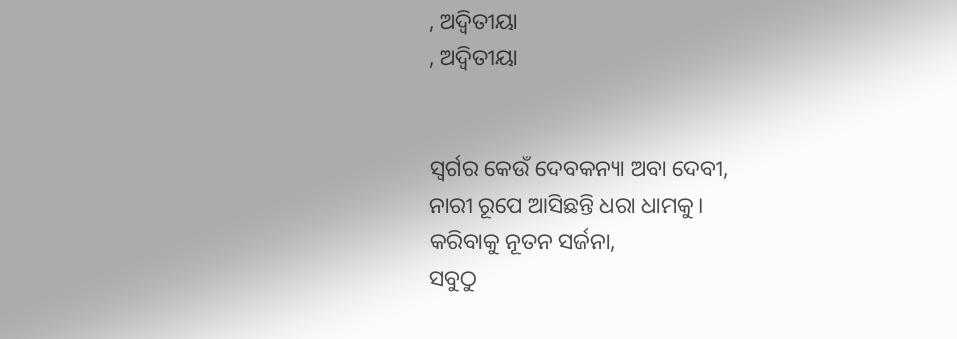, ଅଦ୍ବିତୀୟା
, ଅଦ୍ବିତୀୟା


ସ୍ବର୍ଗର କେଉଁ ଦେବକନ୍ୟା ଅବା ଦେବୀ,
ନାରୀ ରୂପେ ଆସିଛନ୍ତି ଧରା ଧାମକୁ।
କରିବାକୁ ନୂତନ ସର୍ଜନା,
ସବୁଠୁ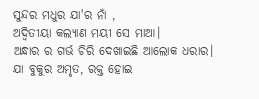ସୁନ୍ଦର ମଧୁର ଯା'ର ନାଁ ,
ଅଦ୍ବିତୀୟା କଲ୍ୟାଣ ମୟୀ ସେ ମାଆ।
ଅନ୍ଧାର ର ଗର୍ଭ ଚିରି ଦେଖାଇଛି ଆଲୋକ ଧରାର।
ଯା ବୁକୁର ଅମୃତ, ରକ୍ତ ହୋଇ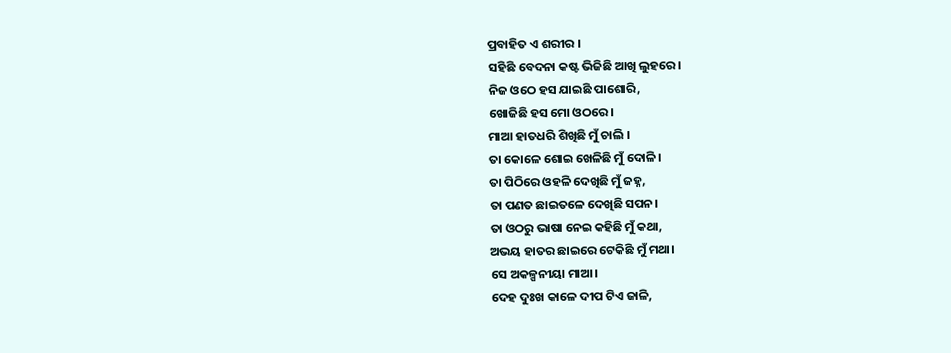ପ୍ରବାହିତ ଏ ଶରୀର ।
ସହିଛି ବେଦନା କଷ୍ଟ ଭିଜିଛି ଆଖି ଲୁହରେ।
ନିଜ ଓଠେ ହସ ଯାଇଛି ପାଶୋରି,
ଖୋଜିଛି ହସ ମୋ ଓଠରେ।
ମାଆ ହାତଧରି ଶିଖିଛି ମୁଁ ଚାଲି ।
ତା କୋଳେ ଶୋଇ ଖେଳିଛି ମୁଁ ଦୋଳି।
ତା ପିଠିରେ ଓହଳି ଦେଖିଛି ମୁଁ ଜହ୍ନ,
ତା ପଣତ ଛାଇତଳେ ଦେଖିଛି ସପନ।
ତା ଓଠରୁ ଭାଷା ନେଇ କହିଛି ମୁଁ କଥା,
ଅଭୟ ହାତର ଛାଇରେ ଟେକିଛି ମୁଁ ମଥା।
ସେ ଅକଳ୍ପନୀୟା ମାଆ।
ଦେହ ଦୁଃଖ କାଳେ ଦୀପ ଟିଏ ଜାଳି,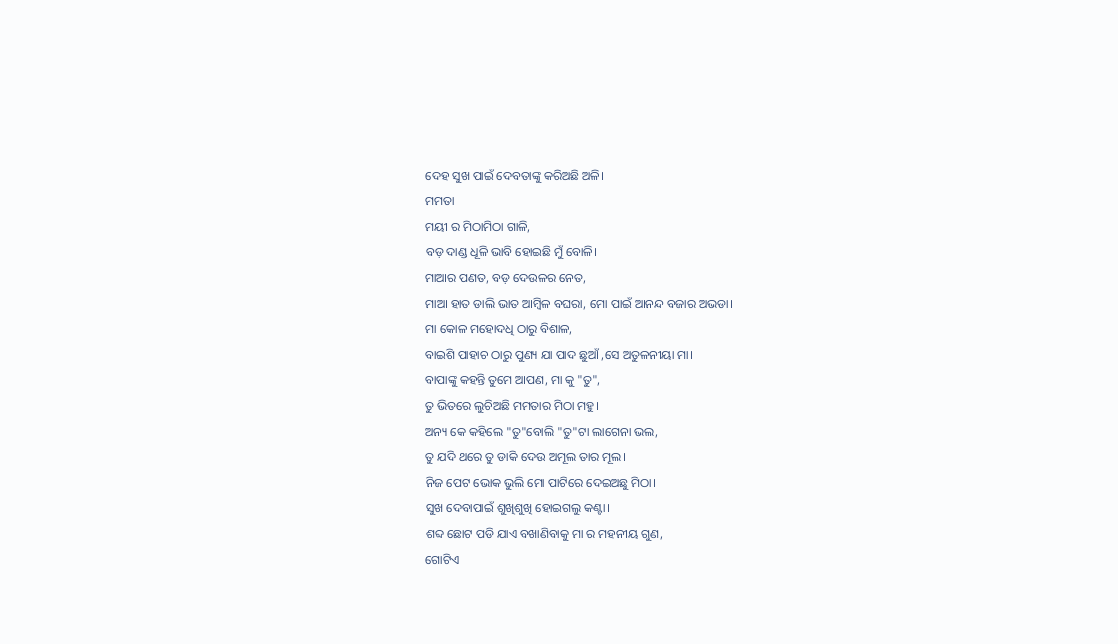ଦେହ ସୁଖ ପାଇଁ ଦେବତାଙ୍କୁ କରିଅଛି ଅଳି।
ମମତା
ମୟୀ ର ମିଠାମିଠା ଗାଳି,
ବଡ଼ ଦାଣ୍ଡ ଧୂଳି ଭାବି ହୋଇଛି ମୁଁ ବୋଳି।
ମାଆର ପଣତ, ବଡ଼ ଦେଉଳର ନେତ,
ମାଆ ହାତ ଡାଲି ଭାତ ଆମ୍ବିଳ ବଘରା, ମୋ ପାଇଁ ଆନନ୍ଦ ବଜାର ଅଭଡା।
ମା କୋଳ ମହୋଦଧି ଠାରୁ ବିଶାଳ,
ବାଇଶି ପାହାଚ ଠାରୁ ପୁଣ୍ୟ ଯା ପାଦ ଛୁଆଁ ,ସେ ଅତୁଳନୀୟା ମା।
ବାପାଙ୍କୁ କହନ୍ତି ତୁମେ ଆପଣ, ମା କୁ "ତୁ",
ତୁ ଭିତରେ ଲୁଚିଅଛି ମମତାର ମିଠା ମହୁ।
ଅନ୍ୟ କେ କହିଲେ "ତୁ"ବୋଲି "ତୁ"ଟା ଲାଗେନା ଭଲ,
ତୁ ଯଦି ଥରେ ତୁ ଡାକି ଦେଉ ଅମୂଲ ତାର ମୂଲ।
ନିଜ ପେଟ ଭୋକ ଭୁଲି ମୋ ପାଟିରେ ଦେଇଅଛୁ ମିଠା।
ସୁଖ ଦେବାପାଇଁ ଶୁଖିଶୁଖି ହୋଇଗଲୁ କଣ୍ଟା।
ଶବ୍ଦ ଛୋଟ ପଡି ଯାଏ ବଖାଣିବାକୁ ମା ର ମହନୀୟ ଗୁଣ,
ଗୋଟିଏ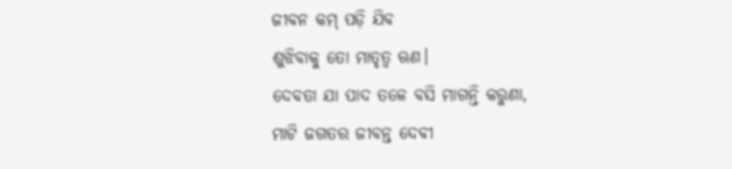ଜୀବନ କମ୍ ପଡ଼ି ଯିବ
ଶୁଝିବାକୁ ତୋ ମାତୃତ୍ୱ ଋଣ।
ଦେବତା ଯା ପାଦ ତଳେ ବସି ମାଗନ୍ତି କରୁଣା,
ମାଟି ଜଗତର ଜୀବନ୍ତ ଦେବୀ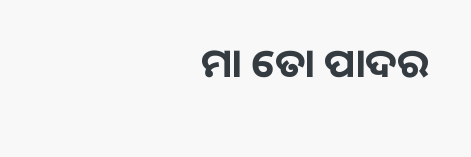ମା ତୋ ପାଦର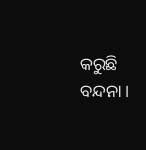କରୁଛି ବନ୍ଦନା।